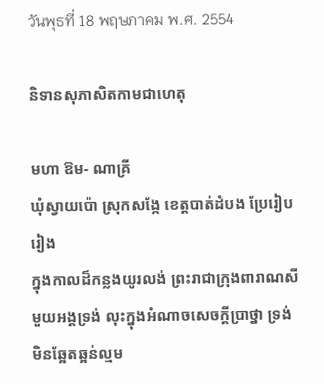วันพุธที่ 18 พฤษภาคม พ.ศ. 2554

និទានសុភាសិតកាមជាហេតុ

មហា ឱម- ណាគ្រី
ឃុំស្វាយប៉ោ ស្រុកសង្កែ ខេត្តបាត់ដំបង ប្រែរៀបរៀង
ក្នុងកាលដ៏កន្លងយូរលង់ ព្រះរាជាក្រុងពារាណសីមួយអង្គទ្រង់ លុះក្នុងអំណាចសេចក្ដីប្រាថ្នា ទ្រង់មិនឆ្អែតឆ្អន់ល្មម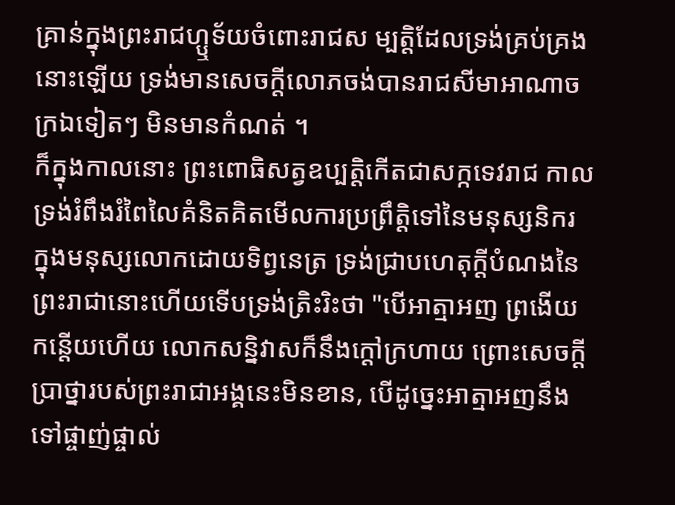គ្រាន់ក្នុងព្រះរាជហ្ឬទ័យចំពោះរាជស ម្បត្តិដែលទ្រង់គ្រប់គ្រងនោះឡើយ ទ្រង់មានសេចក្ដីលោភចង់បានរាជសីមាអាណាចក្រឯទៀតៗ មិនមានកំណត់ ។
ក៏ក្នុងកាលនោះ ព្រះពោធិសត្វឧប្បត្តិកើតជាសក្កទេវរាជ កាលទ្រង់រំពឹងរំពៃលៃគំនិតគិតមើលការប្រព្រឹត្តិទៅនៃមនុស្សនិករ ក្នុងមនុស្សលោកដោយទិព្វនេត្រ ទ្រង់ជ្រាបហេតុក្ដីបំណងនៃព្រះរាជានោះហើយទើបទ្រង់ត្រិះរិះថា "បើអាត្មាអញ ព្រងើយកន្តើយហើយ លោកសន្និវាសក៏នឹងក្ដៅក្រហាយ ព្រោះសេចក្ដីប្រាថ្នារបស់ព្រះរាជាអង្គនេះមិនខាន, បើដូច្នេះអាត្មាអញនឹងទៅផ្ចាញ់ផ្ចាល់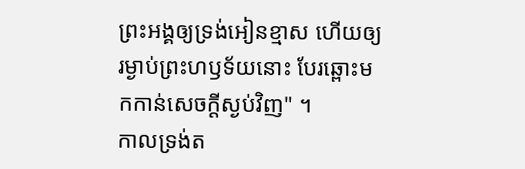ព្រះអង្គឲ្យទ្រង់អៀនខ្មាស ហើយឲ្យរម្ងាប់ព្រះហឫទ័យនោះ បែរឆ្ពោះមកកាន់សេចក្ដីស្ងប់វិញ" ។
កាលទ្រង់ត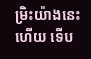ម្រិះយ៉ាងនេះហើយ ទើប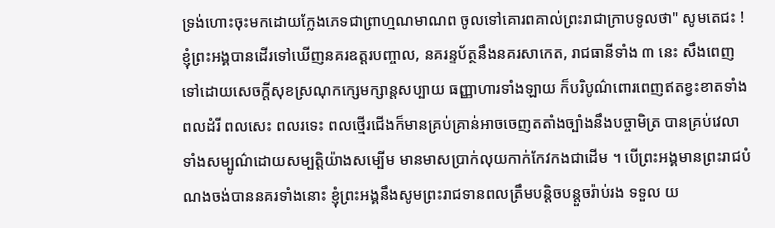ទ្រង់ហោះចុះមកដោយក្លែងភេទជាព្រាហ្មណមាណព ចូលទៅគោរពគាល់ព្រះរាជាក្រាបទូលថា" សូមតេជះ ! ខ្ញុំព្រះអង្គបានដើរទៅឃើញនគរឧត្ដរបញ្ចាល, នគរន្ទប័ត្ថនឹងនគរសាកេត, រាជធានីទាំង ៣ នេះ សឹងពេញទៅដោយសេចក្ដីសុខស្រណុកក្សេមក្សាន្តសប្បាយ ធញ្ញាហារទាំងឡាយ ក៏បរិបូណ៌ពោរពេញឥតខ្វះខាតទាំងពលដំរី ពលសេះ ពលរទេះ ពលថ្មើរជើងក៏មានគ្រប់គ្រាន់អាចចេញតតាំងច្បាំងនឹងបច្ចាមិត្រ បានគ្រប់វេលា ទាំងសម្បូណ៌ដោយសម្បត្តិយ៉ាងសម្បើម មានមាសប្រាក់លុយកាក់កែវកងជាដើម ។ បើព្រះអង្គមានព្រះរាជបំណងចង់បាននគរទាំងនោះ ខ្ញុំព្រះអង្គនឹងសូមព្រះរាជទានពលត្រឹមបន្តិចបន្តួចរ៉ាប់រង ទទួល យ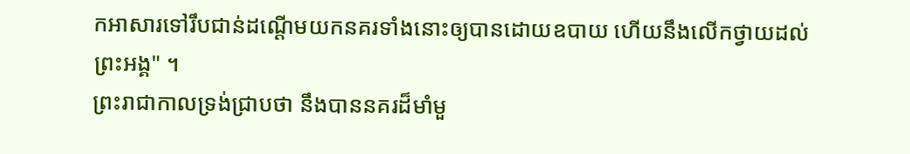កអាសារទៅរឹបជាន់ដណ្ដើមយកនគរទាំងនោះឲ្យបានដោយឧបាយ ហើយនឹងលើកថ្វាយដល់ព្រះអង្គ" ។
ព្រះរាជាកាលទ្រង់ជ្រាបថា នឹងបាននគរដ៏មាំមួ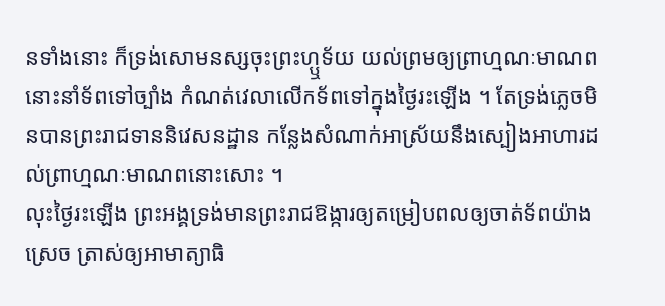នទាំងនោះ ក៏ទ្រង់សោមនស្សចុះព្រះហ្ឬទ័យ យល់ព្រមឲ្យព្រាហ្មណៈមាណពនោះនាំទ័ពទៅច្បាំង កំណត់វេលាលើកទ័ពទៅក្នុងថ្ងៃរះឡើង ។ តែទ្រង់ភ្លេចមិនបានព្រះរាជទាននិវេសនដ្ឋាន កន្លែងសំណាក់អាស្រ័យនឹងស្បៀងអាហារដល់ព្រាហ្មណៈមាណពនោះសោះ ។
លុះថ្ងៃរះឡើង ព្រះអង្គទ្រង់មានព្រះរាជឱង្ការឲ្យតម្រៀបពលឲ្យចាត់ទ័ពយ៉ាង ស្រេច ត្រាស់ឲ្យអាមាត្យាធិ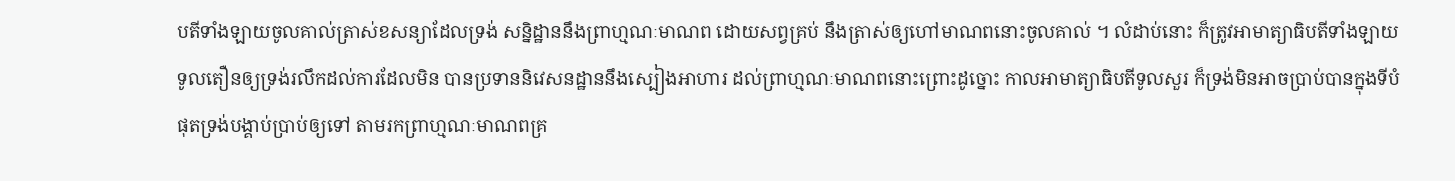បតីទាំងឡាយចូលគាល់ត្រាស់ខសន្យាដែលទ្រង់ សន្និដ្ឋាននឹងព្រាហ្មណៈមាណព ដោយសព្វគ្រប់ នឹងត្រាស់ឲ្យហៅមាណពនោះចូលគាល់ ។ លំដាប់នោះ ក៏ត្រូវអាមាត្យាធិបតីទាំងឡាយទូលតឿនឲ្យទ្រង់រលឹកដល់ការដែលមិន បានប្រទាននិវេសនដ្ឋាននឹងស្បៀងអាហារ ដល់ព្រាហ្មណៈមាណពនោះព្រោះដូច្នោះ កាលអាមាត្យាធិបតីទូលសួរ ក៏ទ្រង់មិនអាចប្រាប់បានក្នុងទីបំផុតទ្រង់បង្គាប់ប្រាប់ឲ្យទៅ តាមរកព្រាហ្មណៈមាណពគ្រ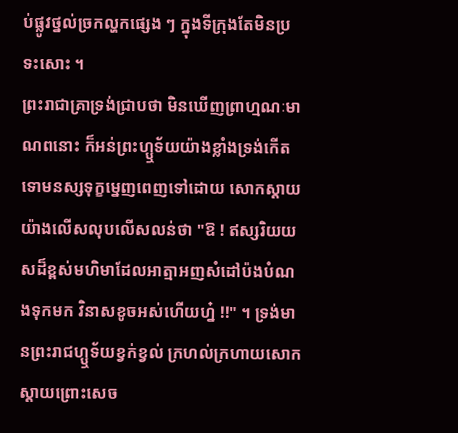ប់ផ្លូវថ្នល់ច្រកល្ហកផ្សេង ៗ ក្នុងទីក្រុងតែមិនប្រទះសោះ ។
ព្រះរាជាគ្រាទ្រង់ជ្រាបថា មិនឃើញព្រាហ្មណៈមាណពនោះ ក៏អន់ព្រះហ្ឬទ័យយ៉ាងខ្លាំងទ្រង់កើតទោមនស្សទុក្ខម្នេញពេញទៅដោយ សោកស្ដាយយ៉ាងលើសលុបលើសលន់ថា "ឱ ! ឥស្សរិយយសដ៏ខ្ពស់មហិមាដែលអាត្មាអញសំដៅប៉ងបំណងទុកមក វិនាសខូចអស់ហើយហ្ន៎ !!" ។ ទ្រង់មានព្រះរាជហ្ឬទ័យខ្វក់ខ្វល់ ក្រហល់ក្រហាយសោកស្ដាយព្រោះសេច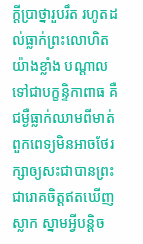ក្ដីប្រាថ្នារួបរឹត រហូតដល់ធ្លាក់ព្រះលោហិតយ៉ាងខ្លាំង បណ្ដាលទៅជាបក្ខន្ទិកាពាធ គឺជម្ងឺធ្លាក់ឈាមពីមាត់ ពួកពេទ្យមិនអាចថែរក្សាឲ្យសះជាបានព្រះជារោគចិត្តឥតឃើញស្លាក ស្នាមអ្វីបន្តិច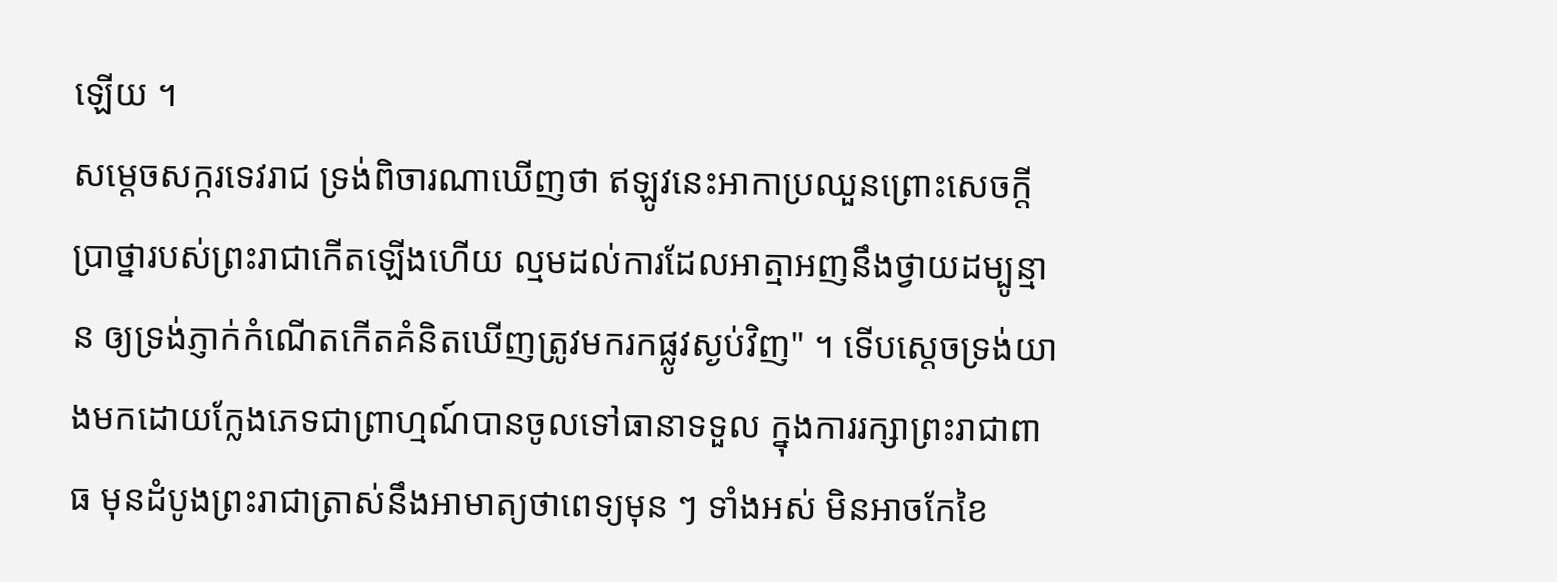ឡើយ ។
សម្ដេចសក្ករទេវរាជ ទ្រង់ពិចារណាឃើញថា ឥឡូវនេះអាកាប្រឈួនព្រោះសេចក្ដីប្រាថ្នារបស់ព្រះរាជាកើតឡើងហើយ ល្មមដល់ការដែលអាត្មាអញនឹងថ្វាយដម្បូន្មាន ឲ្យទ្រង់ភ្ញាក់កំណើតកើតគំនិតឃើញត្រូវមករកផ្លូវស្ងប់វិញ" ។ ទើបស្ដេចទ្រង់យាងមកដោយក្លែងភេទជាព្រាហ្មណ៍បានចូលទៅធានាទទួល ក្នុងការរក្សាព្រះរាជាពាធ មុនដំបូងព្រះរាជាត្រាស់នឹងអាមាត្យថាពេទ្យមុន ៗ ទាំងអស់ មិនអាចកែខៃ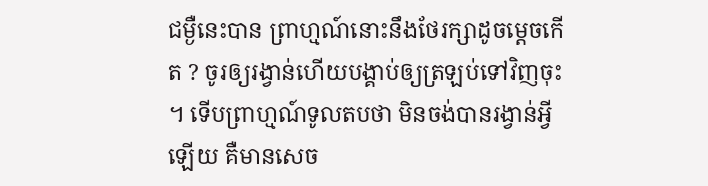ជម្ងឺនេះបាន ព្រាហ្មណ៍នោះនឹងថែរក្សាដូចម្ដេចកើត ? ចូរឲ្យរង្វាន់ហើយបង្គាប់ឲ្យត្រឡប់ទៅវិញចុះ ។ ទើបព្រាហ្មណ៍ទូលតបថា មិនចង់បានរង្វាន់អ្វីឡើយ គឺមានសេច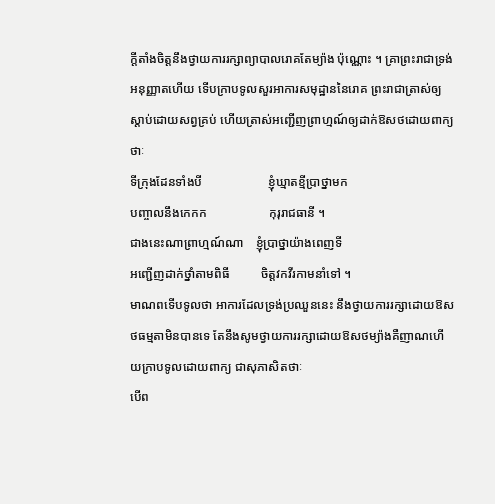ក្ដីតាំងចិត្តនឹងថ្វាយការរក្សាព្យាបាលរោគតែម្យ៉ាង ប៉ុណ្ណោះ ។ គ្រាព្រះរាជាទ្រង់អនុញ្ញាតហើយ ទើបក្រាបទូលសួរអាការសមុដ្ឋាននៃរោគ ព្រះរាជាត្រាស់ឲ្យស្ដាប់ដោយសព្វគ្រប់ ហើយត្រាស់អញ្ជើញព្រាហ្មណ៍ឲ្យដាក់ឱសថដោយពាក្យថាៈ
ទីក្រុងដែនទាំងបី                     ខ្ញុំឃ្មាតខ្មីប្រាថ្នាមក
បញ្ចាលនឹងកេកក                    កុរុរាជធានី ។
ជាងនេះណាព្រាហ្មណ៍ណា    ខ្ញុំប្រាថ្នាយ៉ាងពេញទី
អញ្ជើញដាក់ថ្នាំតាមពិធី          ចិត្តវកវីរកាមនាំទៅ ។
មាណពទើបទូលថា អាការដែលទ្រង់ប្រឈួននេះ នឹងថ្វាយការរក្សាដោយឱសថធម្មតាមិនបានទេ តែនឹងសូមថ្វាយការរក្សាដោយឱសថម្យ៉ាងគឺញាណហើយក្រាបទូលដោយពាក្យ ជាសុភាសិតថាៈ
បើព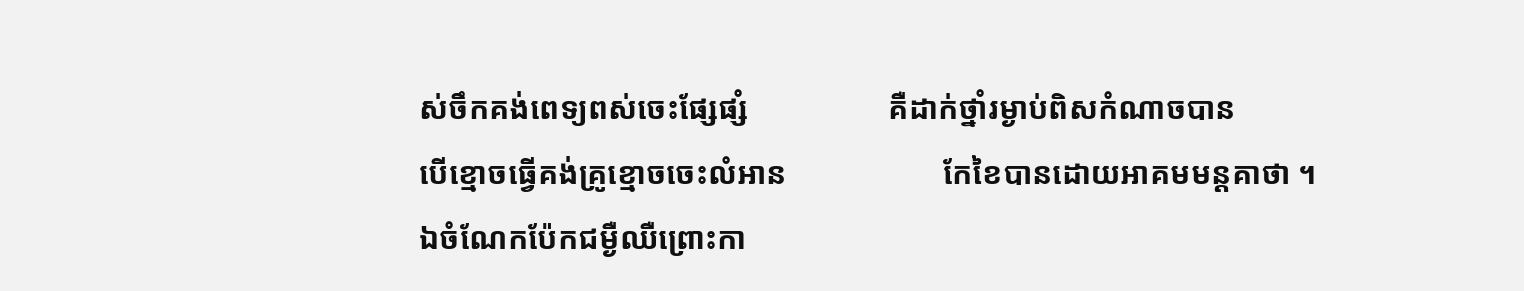ស់ចឹកគង់ពេទ្យពស់ចេះផ្សែផ្សំ                  គឺដាក់ថ្នាំរម្ងាប់ពិសកំណាចបាន
បើខ្មោចធ្វើគង់គ្រូខ្មោចចេះលំអាន                    កែខៃបានដោយអាគមមន្តគាថា ។
ឯចំណែកប៉ែកជម្ងឺឈឺព្រោះកា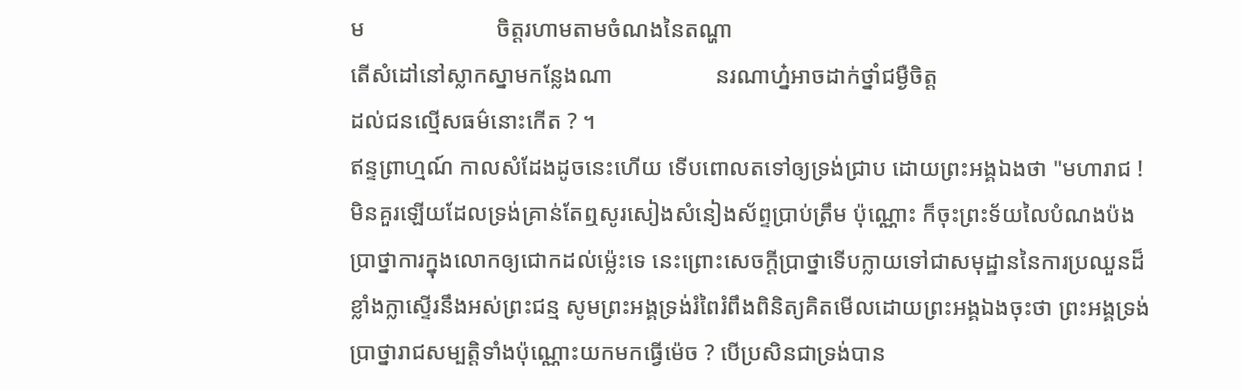ម                       ចិត្តរហាមតាមចំណងនៃតណ្ហា
តើសំដៅនៅស្លាកស្នាមកន្លែងណា                  នរណាហ្ន៎អាចដាក់ថ្នាំជម្ងឺចិត្ត
ដល់ជនល្មើសធម៌នោះកើត ? ។
ឥន្ទព្រាហ្មណ៍ កាលសំដែងដូចនេះហើយ ទើបពោលតទៅឲ្យទ្រង់ជ្រាប ដោយព្រះអង្គឯងថា "មហារាជ ! មិនគួរឡើយដែលទ្រង់គ្រាន់តែឮសូរសៀងសំនៀងស័ព្ទប្រាប់ត្រឹម ប៉ុណ្ណោះ ក៏ចុះព្រះទ័យលៃបំណងប៉ងប្រាថ្នាការក្នុងលោកឲ្យជោកដល់ម្ល៉េះទេ នេះព្រោះសេចក្ដីប្រាថ្នាទើបក្លាយទៅជាសមុដ្ឋាននៃការប្រឈួនដ៏ ខ្លាំងក្លាស្ទើរនឹងអស់ព្រះជន្ម សូមព្រះអង្គទ្រង់រំពៃរំពឹងពិនិត្យគិតមើលដោយព្រះអង្គឯងចុះថា ព្រះអង្គទ្រង់ប្រាថ្នារាជសម្បត្តិទាំងប៉ុណ្ណោះយកមកធ្វើម៉េច ? បើប្រសិនជាទ្រង់បាន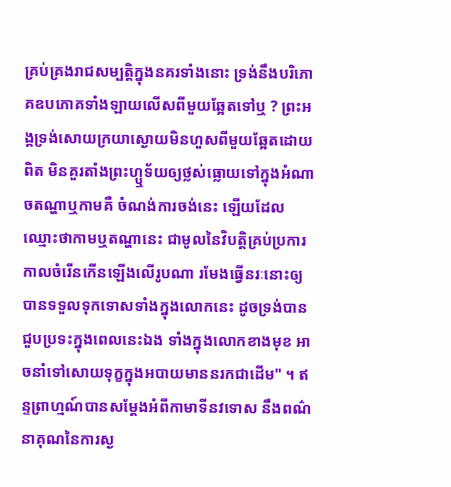គ្រប់គ្រងរាជសម្បត្តិក្នុងនគរទាំងនោះ ទ្រង់នឹងបរិភោគឧបភោគទាំងឡាយលើសពីមួយឆ្អែតទៅឬ ? ព្រះអង្គទ្រង់សោយក្រយាស្ងោយមិនហួសពីមួយឆ្អែតដោយពិត មិនគួរតាំងព្រះហ្ឬទ័យឲ្យថ្លស់ធ្លោយទៅក្នុងអំណាចតណ្ហាឬកាមគឺ ចំណង់ការចង់នេះ ឡើយដែលឈ្មោះថាកាមឬតណ្ហានេះ ជាមូលនៃវិបត្តិគ្រប់ប្រការ កាលចំរើនកើនឡើងលើរូបណា រមែងធ្វើនរៈនោះឲ្យបានទទួលទុកទោសទាំងក្នុងលោកនេះ ដូចទ្រង់បានជួបប្រទះក្នុងពេលនេះឯង ទាំងក្នុងលោកខាងមុខ អាចនាំទៅសោយទុក្ខក្នុងអបាយមាននរកជាដើម" ។ ឥន្ទព្រាហ្មណ៍បានសម្ដែងអំពីកាមាទីនវទោស នឹងពណ៌នាគុណនៃការស្ង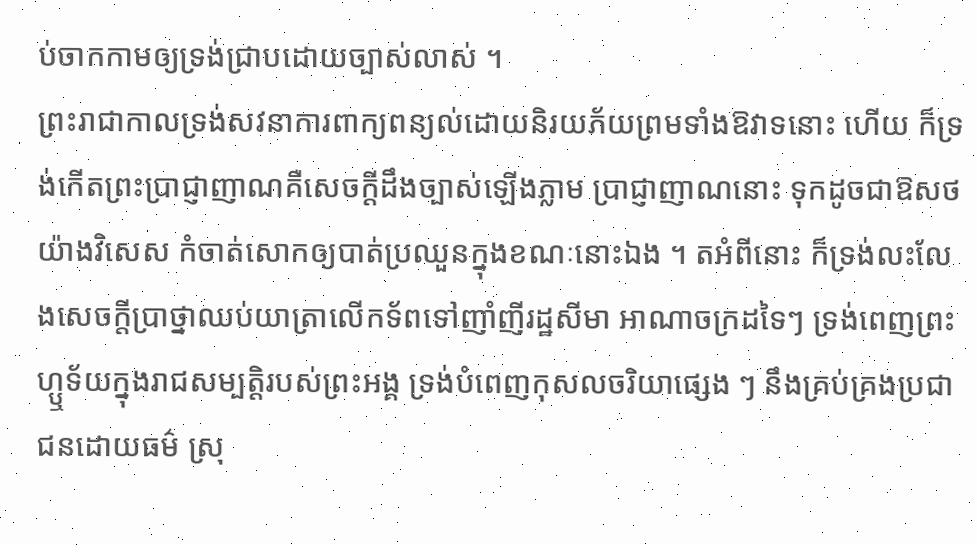ប់ចាកកាមឲ្យទ្រង់ជ្រាបដោយច្បាស់លាស់ ។
ព្រះរាជាកាលទ្រង់សវនាការពាក្យពន្យល់ដោយនិរយភ័យព្រមទាំងឱវាទនោះ ហើយ ក៏ទ្រង់កើតព្រះប្រាជ្ញាញាណគឺសេចក្ដីដឹងច្បាស់ឡើងភ្លាម ប្រាជ្ញាញាណនោះ ទុកដូចជាឱសថយ៉ាងវិសេស កំចាត់សោកឲ្យបាត់ប្រឈួនក្នុងខណៈនោះឯង ។ តអំពីនោះ ក៏ទ្រង់លះលែងសេចក្ដីប្រាថ្នាឈប់យាត្រាលើកទ័ពទៅញាំញីរដ្ឋសីមា អាណាចក្រដទៃៗ ទ្រង់ពេញព្រះហ្ឬទ័យក្នុងរាជសម្បត្តិរបស់ព្រះអង្គ ទ្រង់បំពេញកុសលចរិយាផ្សេង ៗ នឹងគ្រប់គ្រងប្រជាជនដោយធម៌ ស្រុ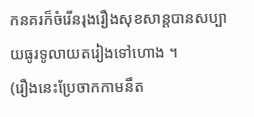កនគរក៏ចំរើនរុងរឿងសុខសាន្តបានសប្បាយធូរទូលាយតរៀងទៅហោង ។
(រឿងនេះប្រែចាកកាមនឹត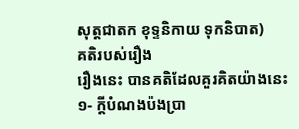សុត្តជាតក ខុទ្ទនិកាយ ទុកនិបាត)
គតិរបស់រឿង
រឿងនេះ បានគតិដែលគួរគិតយ៉ាងនេះ
១- ក្ដីបំណងប៉ងប្រា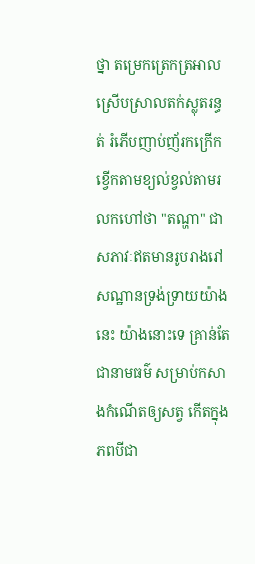ថ្នា តម្រេកត្រេកត្រអាល ស្រើបស្រាលតក់ស្លុតរន្ធត់ រំភើបញាប់ញ័រកក្រើកខ្វើកតាមខ្យល់ខ្វល់តាមរលកហៅថា "តណ្ហា" ជាសភាវៈឥតមានរូបរាងរៅសណ្ឋានទ្រង់ទ្រាយយ៉ាងនេះ យ៉ាងនោះទេ គ្រាន់តែជានាមធម៌ សម្រាប់កសាងកំណើតឲ្យសត្វ កើតក្នុងភពបីជា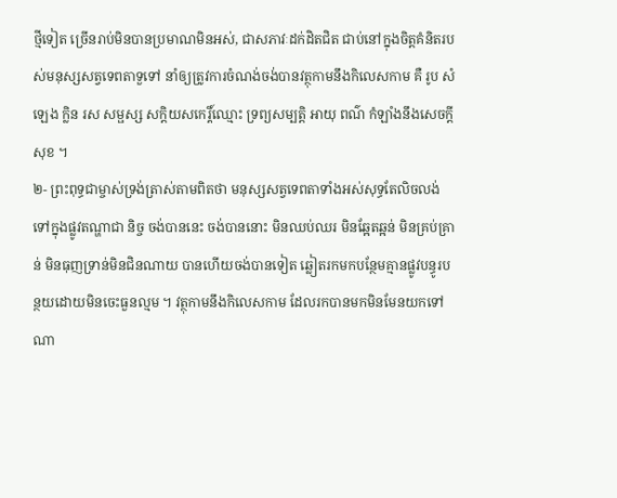ថ្មីទៀត ច្រើនរាប់មិនបានប្រមាណមិនអស់, ជាសភាវៈដក់ដិតជិត ជាប់នៅក្នុងចិត្តគំនិតរបស់មនុស្សសត្វទេពតាទួទៅ នាំឲ្យត្រូវការចំណង់ចង់បានវត្ថុកាមនឹងកិលេសកាម គឺ រូប សំឡេង ក្លិន រស សម្ផស្ស សក្តិយសកេរ្តិ៍ឈ្មោះ ទ្រព្យសម្បត្តិ អាយុ ពណ៌ កំឡាំងនឹងសេចក្ដីសុខ ។
២- ព្រះពុទ្ធជាម្ចាស់ទ្រង់ត្រាស់តាមពិតថា មនុស្សសត្វទេពតាទាំងអស់សុទ្ធតែលិចលង់ទៅក្នុងផ្លូវតណ្ហាជា និច្ច ចង់បាននេះ ចង់បាននោះ មិនឈប់ឈរ មិនឆ្អែតឆ្អន់ មិនគ្រប់គ្រាន់ មិនធុញទ្រាន់មិនជិនណាយ បានហើយចង់បានទៀត ឆ្លៀតរកមកបន្ថែមគ្មានផ្លូវបន្ធូរបន្ថយដោយមិនចេះធួនល្មម ។ វត្ថុកាមនឹងកិលេសកាម ដែលរកបានមកមិនមែនយកទៅណា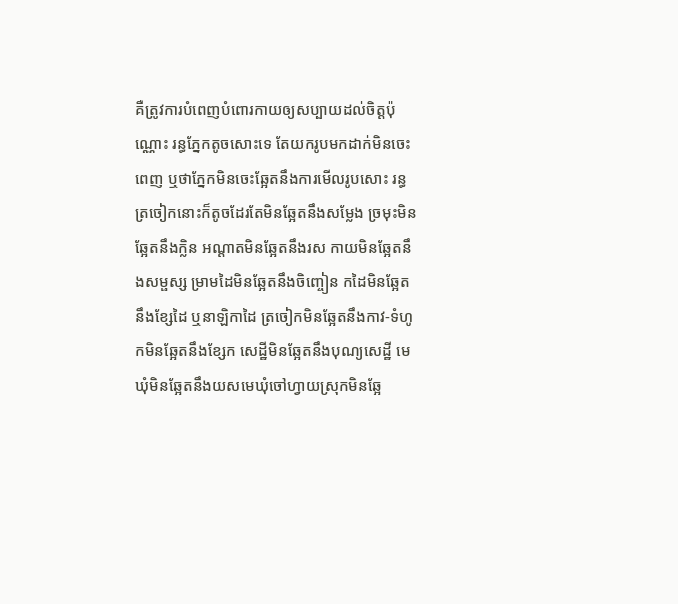គឺត្រូវការបំពេញបំពោរកាយឲ្យសប្បាយដល់ចិត្តប៉ុណ្ណោះ រន្ធភ្នែកតូចសោះទេ តែយករូបមកដាក់មិនចេះពេញ ឬថាភ្នែកមិនចេះឆ្អែតនឹងការមើលរូបសោះ រន្ធត្រចៀកនោះក៏តូចដែរតែមិនឆ្អែតនឹងសម្លែង ច្រមុះមិនឆ្អែតនឹងក្លិន អណ្ដាតមិនឆ្អែតនឹងរស កាយមិនឆ្អែតនឹងសម្ផស្ស ម្រាមដៃមិនឆ្អែតនឹងចិញ្ចៀន កដៃមិនឆ្អែតនឹងខ្សែដៃ ឬនាឡិកាដៃ ត្រចៀកមិនឆ្អែតនឹងកាវ-ទំហូ កមិនឆ្អែតនឹងខ្សែក សេដ្ឋីមិនឆ្អែតនឹងបុណ្យសេដ្ឋី មេឃុំមិនឆ្អែតនឹងយសមេឃុំចៅហ្វាយស្រុកមិនឆ្អែ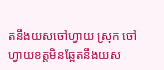តនឹងយសចៅហ្វាយ ស្រុក ចៅហ្វាយខត្តមិនឆ្អែតនឹងយស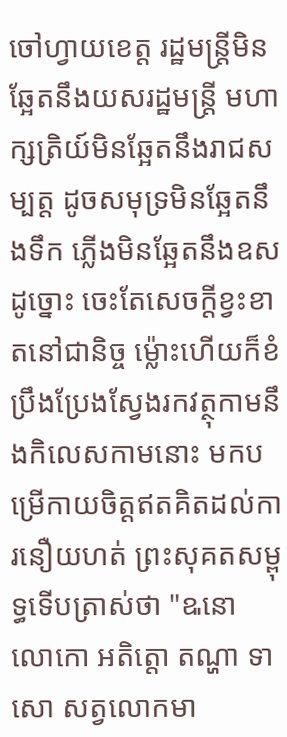ចៅហ្វាយខេត្ត រដ្ឋមន្ត្រីមិនឆ្អែតនឹងយសរដ្ឋមន្ត្រី មហាក្សត្រិយ៍មិនឆ្អែតនឹងរាជសម្បត្ត ដូចសមុទ្រមិនឆ្អែតនឹងទឹក ភ្លើងមិនឆ្អែតនឹងឧសដូច្នោះ ចេះតែសេចក្ដីខ្វះខាតនៅជានិច្ច ម្ល៉ោះហើយក៏ខំប្រឹងប្រែងស្វែងរកវត្ថុកាមនឹងកិលេសកាមនោះ មកបម្រើកាយចិត្តឥតគិតដល់ការនឿយហត់ ព្រះសុគតសម្ពុទ្ធទើបត្រាស់ថា "ឩនោ លោកោ អតិត្តោ តណ្ហា ទាសោ សត្វលោកមា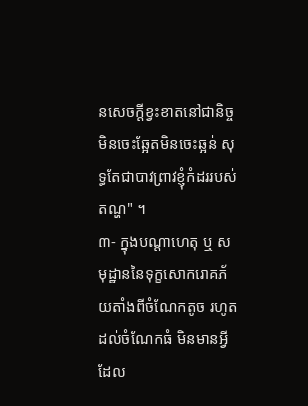នសេចក្ដីខ្វះខាតនៅជានិច្ច មិនចេះឆ្អែតមិនចេះឆ្អន់ សុទ្ធតែជាបាវព្រាវខ្ញុំកំដររបស់តណ្ហ" ។
៣- ក្នុងបណ្ដាហេតុ ឬ សមុដ្ឋាននៃទុក្ខសោករោគភ័យតាំងពីចំណែកតូច រហូតដល់ចំណែកធំ មិនមានអ្វីដែល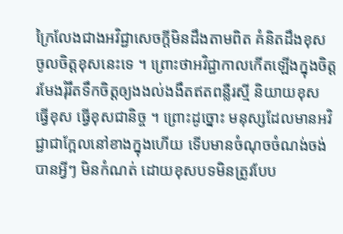ក្រៃលែងជាងអវិជ្ជាសេចក្ដីមិនដឹងតាមពិត គំនិតដឹងខុស ចូលចិត្តខុសនេះទេ ។ ព្រោះថាអវិជ្ជាកាលកើតឡើងក្នុងចិត្ត រមែងរុំរឹតទឹកចិត្តឲ្យងងល់ងងឹតឥតពន្លឺរស្មី និយាយខុស ធ្វើខុស ធ្វើខុសជានិច្ច ។ ព្រោះដូច្នោះ មនុស្សដែលមានអវិជ្ជាជាក្អែលនៅខាងក្នុងហើយ ទើបមានចំណុចចំណង់ចង់បានអ្វីៗ មិនកំណត់ ដោយខុសបទមិនត្រូវបែប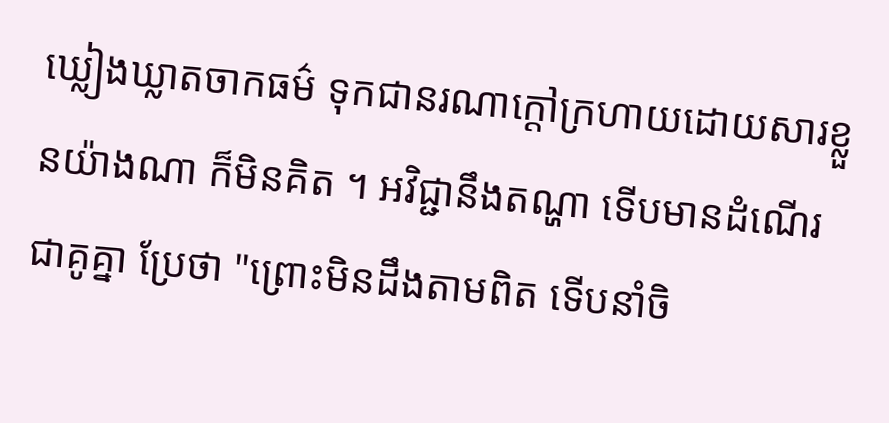ឃ្លៀងឃ្លាតចាកធម៌ ទុកជានរណាក្ដៅក្រហាយដោយសារខ្លួនយ៉ាងណា ក៏មិនគិត ។ អវិជ្ជានឹងតណ្ហា ទើបមានដំណើរជាគូគ្នា ប្រែថា "ព្រោះមិនដឹងតាមពិត ទើបនាំចិ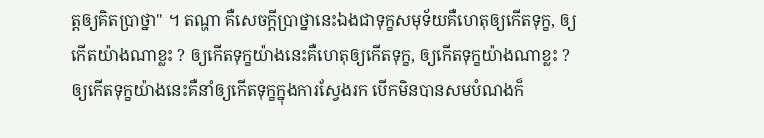ត្តឲ្យគិតប្រាថ្នា" ។ តណ្ហា គឺសេចក្ដីប្រាថ្នានេះឯងជាទុក្ខសមុទ័យគឺហេតុឲ្យកើតទុក្ខ, ឲ្យកើតយ៉ាងណាខ្លះ ? ឲ្យកើតទុក្ខយ៉ាងនេះគឺហេតុឲ្យកើតទុក្ខ, ឲ្យកើតទុក្ខយ៉ាងណាខ្លះ ? ឲ្យកើតទុក្ខយ៉ាងនេះគឺនាំឲ្យកើតទុក្ខក្នុងការស្វែងរក បើកមិនបានសមបំណងក៏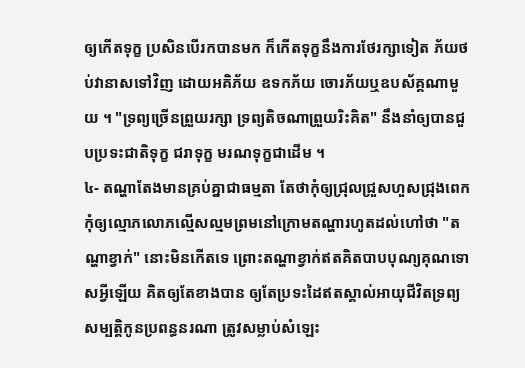ឲ្យកើតទុក្ខ ប្រសិនបើរកបានមក ក៏កើតទុក្ខនឹងការថែរក្សាទៀត ភ័យថប់វានាសទៅវិញ ដោយអគិភ័យ ឧទកភ័យ ចោរភ័យឬឧបស័គ្គណាមួយ ។ "ទ្រព្យច្រើនព្រួយរក្សា ទ្រព្យតិចណាព្រួយរិះគិត" នឹងនាំឲ្យបានជួបប្រទះជាតិទុក្ខ ជរាទុក្ខ មរណទុក្ខជាដើម ។
៤- តណ្ហាតែងមានគ្រប់គ្នាជាធម្មតា តែថាកុំឲ្យជ្រុលជ្រួសហួសជ្រុងពេក កុំឲ្យល្មោភលោភល្មើសល្មមព្រមនៅក្រោមតណ្ហារហូតដល់ហៅថា "តណ្ហាខ្វាក់" នោះមិនកើតទេ ព្រោះតណ្ហាខ្វាក់ឥតគិតបាបបុណ្យគុណទោសអ្វីឡើយ គិតឲ្យតែខាងបាន ឲ្យតែប្រទះដៃឥតស្គាល់អាយុជីវិតទ្រព្យសម្បត្តិកូនប្រពន្ធនរណា ត្រូវសម្លាប់សំឡេះ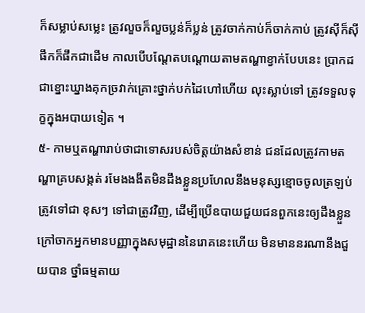ក៏សម្លាប់សម្លេះ ត្រូវលួចក៏លួចប្លន់ក៏ប្លន់ ត្រូវចាក់កាប់ក៏ចាក់កាប់ ត្រូវស៊ីក៏ស៊ី ផឹកក៏ផឹកជាដើម កាលបើបណ្ដែតបណ្ដោយតាមតណ្ហាខ្វាក់បែបនេះ ប្រាកដជាខ្នោះឃ្នាងគុកច្រវាក់គ្រោះថ្នាក់បក់ដៃហៅហើយ លុះស្លាប់ទៅ ត្រូវទទួលទុក្ខក្នុងអបាយទៀត ។
៥- កាមឬតណ្ហារាប់ថាជាទោសរបស់ចិត្តយ៉ាងសំខាន់ ជនដែលត្រូវកាមតណ្ហាគ្របសង្កត់ រមែងងងឹតមិនដឹងខ្លួនប្រហែលនឹងមនុស្សខ្មោចចូលត្រឡប់ត្រូវទៅជា ខុសៗ ទៅជាត្រូវវិញ, ដើម្បីប្រើឧបាយជួយជនពួកនេះឲ្យដឹងខ្លួន ក្រៅចាកអ្នកមានបញ្ញាក្នុងសមុដ្ឋាននៃរោគនេះហើយ មិនមាននរណានឹងជួយបាន ថ្នាំធម្មតាយ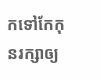កទៅកែកុនរក្សាឲ្យ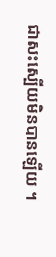ជាសះស្បើយមិនបានឡើយ ។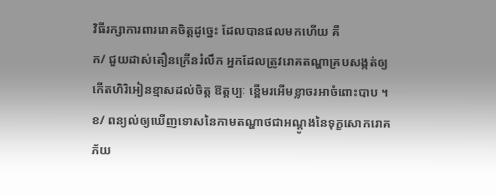វិធីរក្សាការពាររោគចិត្តដូច្នេះ ដែលបានផលមកហើយ គឺ
ក/ ជួយដាស់តឿនក្រើនរំលឹក អ្នកដែលត្រូវរោគតណ្ហាគ្របសង្កត់ឲ្យកើតហិរិអៀនខ្មាសដល់ចិត្ត ឱត្តប្បៈ ខ្ពើមរអើមខ្លាចរអាចំពោះបាប ។
ខ/ ពន្យល់ឲ្យឃើញទោសនៃកាមតណ្ហាថជាអណ្ដូងនៃទុក្ខសោករោគភ័យ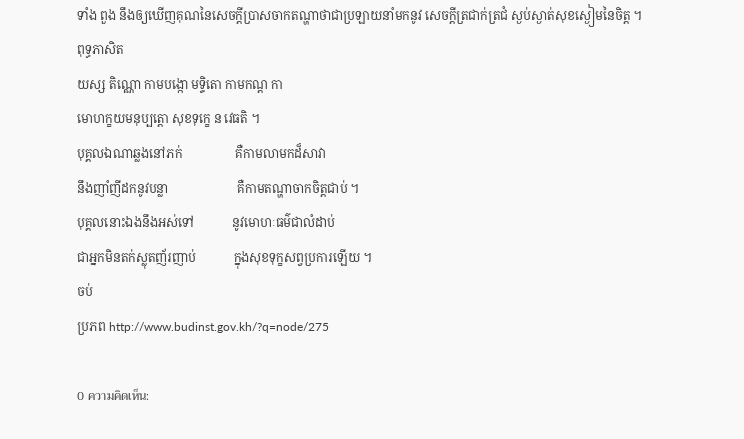ទាំង ពួង នឹងឲ្យឃើញគុណនៃសេចក្ដីប្រាសចាកតណ្ហាថាជាប្រឡាយនាំមកនូវ សេចក្ដីត្រជាក់ត្រជំ ស្ងប់ស្ងាត់សុខស្ងៀមនៃចិត្ត ។
ពុទ្ធភាសិត
យស្ស តិណ្ណោ កាមបង្កោ មទ្ទិតោ កាមកណ្ដ កា
មោហក្ខយមនុប្បត្តោ សុខទុក្ខេ ន វេធតិ ។
បុគ្គលឯណាឆ្លងនៅភក់                 គឺកាមលាមកដ៏សាវា
នឹងញាំញីដកនូវបន្លា                      គឺកាមតណ្ហាចាកចិត្តជាប់ ។
បុគ្គលនោះឯងនឹងអស់ទៅ            នូវមោហៈធម៌ជាលំដាប់
ជាអ្នកមិនតក់ស្លុតញ័រញាប់            ក្នុងសុខទុក្ខសព្វប្រការឡើយ ។
ចប់
ប្រភព http://www.budinst.gov.kh/?q=node/275

0 ความคิดเห็น: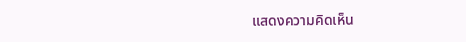แสดงความคิดเห็น